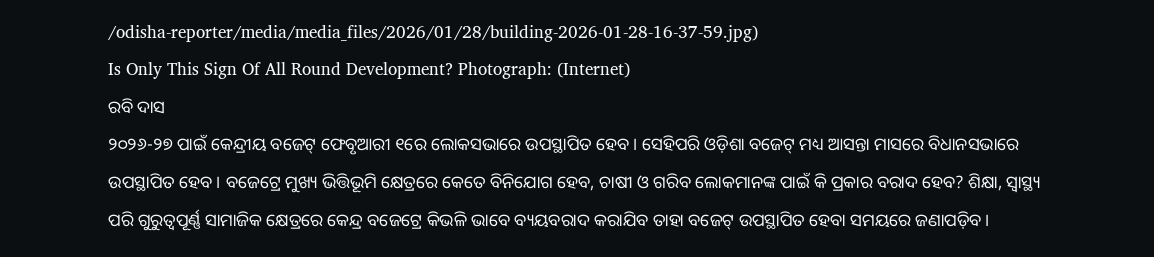/odisha-reporter/media/media_files/2026/01/28/building-2026-01-28-16-37-59.jpg)
Is Only This Sign Of All Round Development? Photograph: (Internet)
ରବି ଦାସ
୨୦୨୬-୨୭ ପାଇଁ କେନ୍ଦ୍ରୀୟ ବଜେଟ୍ ଫେବୃଆରୀ ୧ରେ ଲୋକସଭାରେ ଉପସ୍ଥାପିତ ହେବ। ସେହିପରି ଓଡ଼ିଶା ବଜେଟ୍ ମଧ୍ୟ ଆସନ୍ତା ମାସରେ ବିଧାନସଭାରେ ଉପସ୍ଥାପିତ ହେବ। ବଜେଟ୍ରେ ମୁଖ୍ୟ ଭିତ୍ତିଭୂମି କ୍ଷେତ୍ରରେ କେତେ ବିନିଯୋଗ ହେବ, ଚାଷୀ ଓ ଗରିବ ଲୋକମାନଙ୍କ ପାଇଁ କି ପ୍ରକାର ବରାଦ ହେବ? ଶିକ୍ଷା, ସ୍ୱାସ୍ଥ୍ୟ ପରି ଗୁରୁତ୍ୱପୂର୍ଣ୍ଣ ସାମାଜିକ କ୍ଷେତ୍ରରେ କେନ୍ଦ୍ର ବଜେଟ୍ରେ କିଭଳି ଭାବେ ବ୍ୟୟବରାଦ କରାଯିବ ତାହା ବଜେଟ୍ ଉପସ୍ଥାପିତ ହେବା ସମୟରେ ଜଣାପଡ଼ିବ।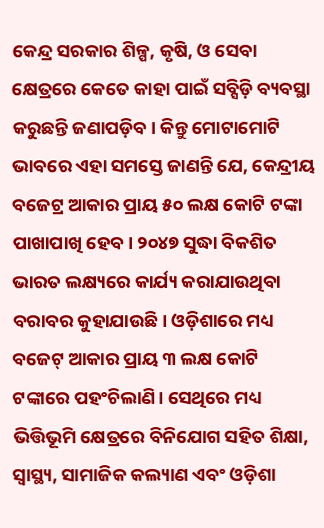କେନ୍ଦ୍ର ସରକାର ଶିଳ୍ପ, କୃଷି, ଓ ସେବା କ୍ଷେତ୍ରରେ କେତେ କାହା ପାଇଁ ସବ୍ସିଡ଼ି ବ୍ୟବସ୍ଥା କରୁଛନ୍ତି ଜଣାପଡ଼ିବ। କିନ୍ତୁ ମୋଟାମୋଟି ଭାବରେ ଏହା ସମସ୍ତେ ଜାଣନ୍ତି ଯେ, କେନ୍ଦ୍ରୀୟ ବଜେଟ୍ର ଆକାର ପ୍ରାୟ ୫୦ ଲକ୍ଷ କୋଟି ଟଙ୍କା ପାଖାପାଖି ହେବ। ୨୦୪୭ ସୁଦ୍ଧା ବିକଶିତ ଭାରତ ଲକ୍ଷ୍ୟରେ କାର୍ଯ୍ୟ କରାଯାଉଥିବା ବରାବର କୁହାଯାଉଛି। ଓଡ଼ିଶାରେ ମଧ୍ୟ ବଜେଟ୍ ଆକାର ପ୍ରାୟ ୩ ଲକ୍ଷ କୋଟି ଟଙ୍କାରେ ପହଂଚିଲାଣି। ସେଥିରେ ମଧ୍ୟ ଭିତ୍ତିଭୂମି କ୍ଷେତ୍ରରେ ବିନିଯୋଗ ସହିତ ଶିକ୍ଷା, ସ୍ୱାସ୍ଥ୍ୟ, ସାମାଜିକ କଲ୍ୟାଣ ଏବଂ ଓଡ଼ିଶା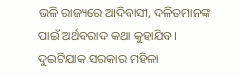ଭଳି ରାଜ୍ୟରେ ଆଦିବାସୀ, ଦଳିତମାନଙ୍କ ପାଇଁ ଅର୍ଥବରାଦ କଥା କୁହାଯିବ।
ଦୁଇଟିଯାକ ସରକାର ମହିଳା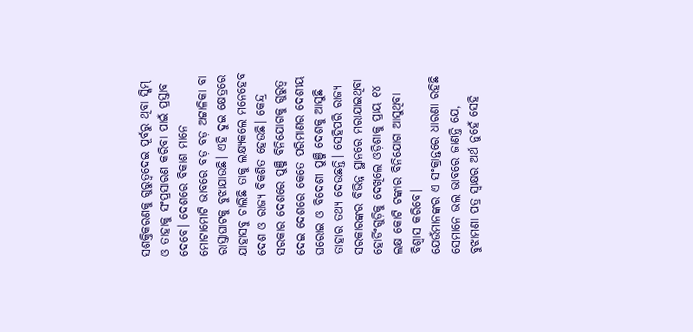ସଶକ୍ତିକରଣକୁ ଗୁରୁତ୍ୱଦେଇ ପୂର୍ବରୁ ଥିବା ସ୍କିମ୍ ଓ ତାହାକୁ ସଂପ୍ରସାରଣ କରିବା ପାଇଁ ପ୍ରସ୍ତାବ ଦେବେ। ଦେଶରେ ବିକାଶ ମାନେ ମୋଟାମୋଟି ଭାବରେ ବଡ଼ ବଡ଼ ଅଟ୍ଟାଳିକା ବା ରାସ୍ତାଘାଟକୁ ବୁଝାଯାଉଛି। ଏହି ଦୁଇ କ୍ଷେତ୍ରରେ ଯାହାସବୁ ଚାଲିଛି ତାକୁ ଲକ୍ଷ୍ୟକଲେ ମନେହେବ ଦେଶ ଓ ରାଜ୍ୟ ବିକଶିତ ହେଉଛି। କେନ୍ଦ୍ର ସରକାର ଦେଶରେ ପୁଞ୍ଜି ବିନିଯୋଗକୁ ଗୁରୁତ୍ୱ ଦେଇ ଦେଶରେ କେତେ ପରିମାଣର ଦେଶୀୟ ଘରୋଇ ଓ ବିଦେଶୀ ପୁଞ୍ଜି ଦେଶକୁ ଆସୁଛି ତାହାର ତଥ୍ୟ ଦେଉଛନ୍ତି। ସେହିପରି ରାଜ୍ୟ ସରକାରଙ୍କର ବିଭିନ୍ନ ସ୍ଥାନରେ ମରାଯାଇଥିବା ହୋର୍ଡିଂଗୁଡ଼ିକୁ ଦେଖିଲେ ଓଡ଼ିଶାକୁ ପ୍ରାୟ ୧୪ ଲକ୍ଷ କୋଟି ଟଙ୍କାର ବିନିଯୋଗ ଆସୁଥିବା ବିଶ୍ୱାସ କରିବେ।
ଯେଉଁମାନଙ୍କର ଏ ସଂକ୍ରାନ୍ତରେ ଧାରଣା ରହିଛି ସେମାନେ ଭଲ ଭାବରେ ଜାଣନ୍ତି ଯେ, ବୁଝାମଣା ପତ୍ର ସ୍ୱାକ୍ଷର ଅର୍ଥ ନୁହେଁ ସେହି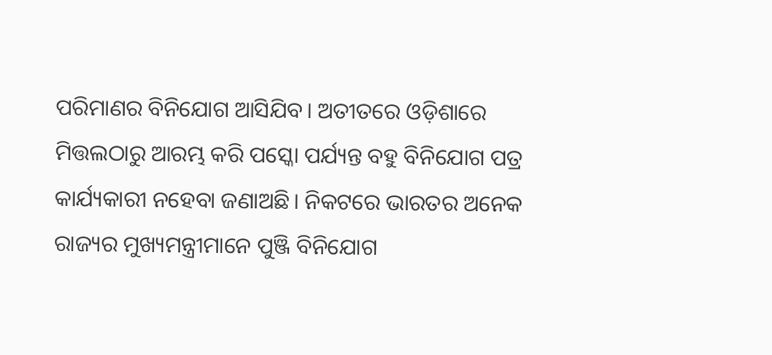ପରିମାଣର ବିନିଯୋଗ ଆସିଯିବ। ଅତୀତରେ ଓଡ଼ିଶାରେ ମିତ୍ତଲଠାରୁ ଆରମ୍ଭ କରି ପସ୍କୋ ପର୍ଯ୍ୟନ୍ତ ବହୁ ବିନିଯୋଗ ପତ୍ର କାର୍ଯ୍ୟକାରୀ ନହେବା ଜଣାଅଛି। ନିକଟରେ ଭାରତର ଅନେକ ରାଜ୍ୟର ମୁଖ୍ୟମନ୍ତ୍ରୀମାନେ ପୁଞ୍ଜି ବିନିଯୋଗ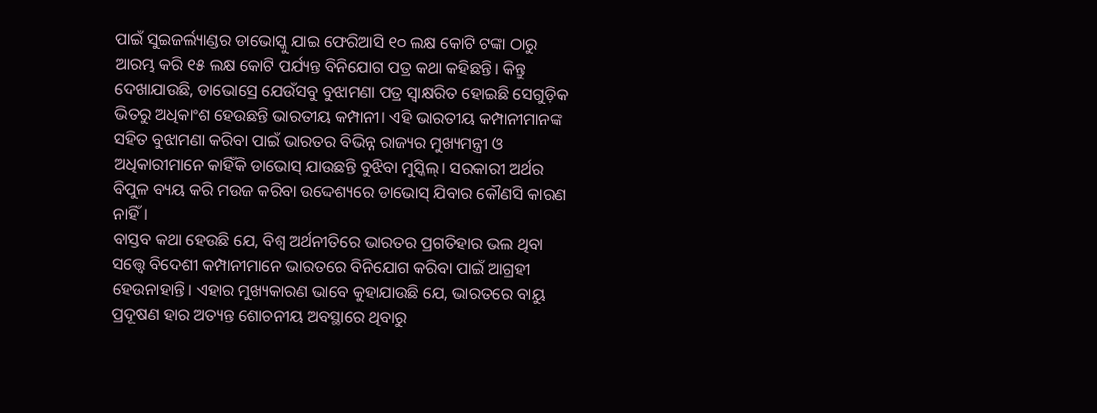ପାଇଁ ସୁଇଜର୍ଲ୍ୟାଣ୍ଡର ଡାଭୋସ୍କୁ ଯାଇ ଫେରିଆସି ୧୦ ଲକ୍ଷ କୋଟି ଟଙ୍କା ଠାରୁ ଆରମ୍ଭ କରି ୧୫ ଲକ୍ଷ କୋଟି ପର୍ଯ୍ୟନ୍ତ ବିନିଯୋଗ ପତ୍ର କଥା କହିଛନ୍ତି। କିନ୍ତୁ ଦେଖାଯାଉଛି, ଡାଭୋସ୍ରେ ଯେଉଁସବୁ ବୁଝାମଣା ପତ୍ର ସ୍ୱାକ୍ଷରିତ ହୋଇଛି ସେଗୁଡ଼ିକ ଭିତରୁ ଅଧିକାଂଶ ହେଉଛନ୍ତି ଭାରତୀୟ କମ୍ପାନୀ। ଏହି ଭାରତୀୟ କମ୍ପାନୀମାନଙ୍କ ସହିତ ବୁଝାମଣା କରିବା ପାଇଁ ଭାରତର ବିଭିନ୍ନ ରାଜ୍ୟର ମୁଖ୍ୟମନ୍ତ୍ରୀ ଓ ଅଧିକାରୀମାନେ କାହିଁକି ଡାଭୋସ୍ ଯାଉଛନ୍ତି ବୁଝିବା ମୁସ୍କିଲ୍। ସରକାରୀ ଅର୍ଥର ବିପୁଳ ବ୍ୟୟ କରି ମଉଜ କରିବା ଉଦ୍ଦେଶ୍ୟରେ ଡାଭୋସ୍ ଯିବାର କୌଣସି କାରଣ ନାହିଁ।
ବାସ୍ତବ କଥା ହେଉଛି ଯେ, ବିଶ୍ୱ ଅର୍ଥନୀତିରେ ଭାରତର ପ୍ରଗତିହାର ଭଲ ଥିବା ସତ୍ତ୍ୱେ ବିଦେଶୀ କମ୍ପାନୀମାନେ ଭାରତରେ ବିନିଯୋଗ କରିବା ପାଇଁ ଆଗ୍ରହୀ ହେଉନାହାନ୍ତି। ଏହାର ମୁଖ୍ୟକାରଣ ଭାବେ କୁହାଯାଉଛି ଯେ, ଭାରତରେ ବାୟୁ ପ୍ରଦୂଷଣ ହାର ଅତ୍ୟନ୍ତ ଶୋଚନୀୟ ଅବସ୍ଥାରେ ଥିବାରୁ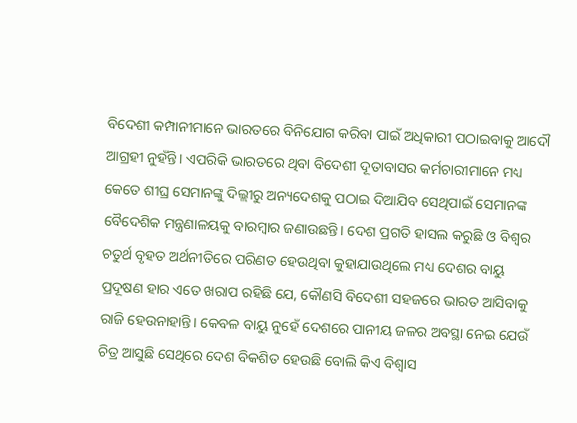ବିଦେଶୀ କମ୍ପାନୀମାନେ ଭାରତରେ ବିନିଯୋଗ କରିବା ପାଇଁ ଅଧିକାରୀ ପଠାଇବାକୁ ଆଦୌ ଆଗ୍ରହୀ ନୁହଁନ୍ତି। ଏପରିକି ଭାରତରେ ଥିବା ବିଦେଶୀ ଦୂତାବାସର କର୍ମଚାରୀମାନେ ମଧ୍ୟ କେତେ ଶୀଘ୍ର ସେମାନଙ୍କୁ ଦିଲ୍ଲୀରୁ ଅନ୍ୟଦେଶକୁ ପଠାଇ ଦିଆଯିବ ସେଥିପାଇଁ ସେମାନଙ୍କ ବୈଦେଶିକ ମନ୍ତ୍ରଣାଳୟକୁ ବାରମ୍ବାର ଜଣାଉଛନ୍ତି। ଦେଶ ପ୍ରଗତି ହାସଲ କରୁଛି ଓ ବିଶ୍ୱର ଚତୁର୍ଥ ବୃହତ ଅର୍ଥନୀତିରେ ପରିଣତ ହେଉଥିବା କୁହାଯାଉଥିଲେ ମଧ୍ୟ ଦେଶର ବାୟୁ ପ୍ରଦୂଷଣ ହାର ଏତେ ଖରାପ ରହିଛି ଯେ, କୌଣସି ବିଦେଶୀ ସହଜରେ ଭାରତ ଆସିବାକୁ ରାଜି ହେଉନାହାନ୍ତି। କେବଳ ବାୟୁ ନୁହେଁ ଦେଶରେ ପାନୀୟ ଜଳର ଅବସ୍ଥା ନେଇ ଯେଉଁ ଚିତ୍ର ଆସୁଛି ସେଥିରେ ଦେଶ ବିକଶିତ ହେଉଛି ବୋଲି କିଏ ବିଶ୍ୱାସ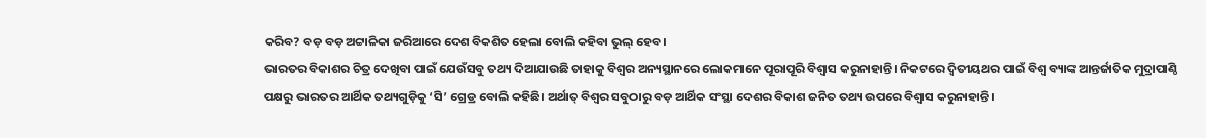କରିବ? ବଡ଼ ବଡ଼ ଅଟ୍ଟାଳିକା ଜରିଆରେ ଦେଶ ବିକଶିତ ହେଲା ବୋଲି କହିବା ଭୁଲ୍ ହେବ।
ଭାରତର ବିକାଶର ଚିତ୍ର ଦେଖିବା ପାଇଁ ଯେଉଁସବୁ ତଥ୍ୟ ଦିଆଯାଉଛି ତାହାକୁ ବିଶ୍ୱର ଅନ୍ୟସ୍ଥାନରେ ଲୋକମାନେ ପୂରାପୂରି ବିଶ୍ୱାସ କରୁନାହାନ୍ତି। ନିକଟରେ ଦ୍ୱିତୀୟଥର ପାଇଁ ବିଶ୍ୱ ବ୍ୟାଙ୍କ ଆନ୍ତର୍ଜାତିକ ମୁଦ୍ରାପାଣ୍ଠି ପକ୍ଷରୁ ଭାରତର ଆର୍ଥିକ ତଥ୍ୟଗୁଡ଼ିକୁ ‘ସି’ ଗ୍ରେଡ୍ର ବୋଲି କହିଛି। ଅର୍ଥାତ୍ ବିଶ୍ୱର ସବୁଠାରୁ ବଡ଼ ଆର୍ଥିକ ସଂସ୍ଥା ଦେଶର ବିକାଶ ଜନିତ ତଥ୍ୟ ଉପରେ ବିଶ୍ୱାସ କରୁନାହାନ୍ତି।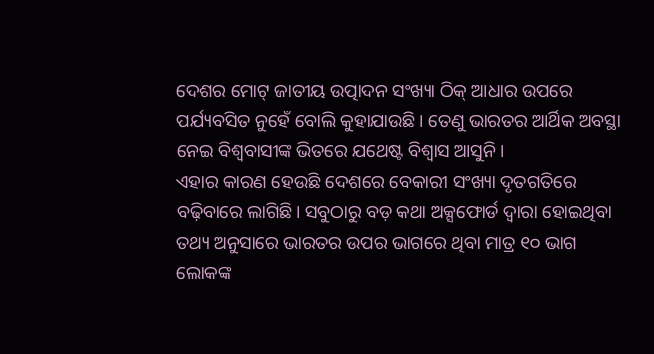ଦେଶର ମୋଟ୍ ଜାତୀୟ ଉତ୍ପାଦନ ସଂଖ୍ୟା ଠିକ୍ ଆଧାର ଉପରେ ପର୍ଯ୍ୟବସିତ ନୁହେଁ ବୋଲି କୁହାଯାଉଛି। ତେଣୁ ଭାରତର ଆର୍ଥିକ ଅବସ୍ଥା ନେଇ ବିଶ୍ୱବାସୀଙ୍କ ଭିତରେ ଯଥେଷ୍ଟ ବିଶ୍ୱାସ ଆସୁନି।
ଏହାର କାରଣ ହେଉଛି ଦେଶରେ ବେକାରୀ ସଂଖ୍ୟା ଦୃତଗତିରେ ବଢ଼ିବାରେ ଲାଗିଛି। ସବୁଠାରୁ ବଡ଼ କଥା ଅକ୍ସଫୋର୍ଡ ଦ୍ୱାରା ହୋଇଥିବା ତଥ୍ୟ ଅନୁସାରେ ଭାରତର ଉପର ଭାଗରେ ଥିବା ମାତ୍ର ୧୦ ଭାଗ ଲୋକଙ୍କ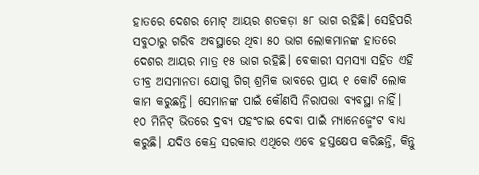ହାତରେ ଦେଶର ମୋଟ୍ ଆୟର ଶତକଡ଼ା ୫୮ ଭାଗ ରହିଛି। ସେହିପରି ସବୁଠାରୁ ଗରିବ ଅବସ୍ଥାରେ ଥିବା ୫୦ ଭାଗ ଲୋକମାନଙ୍କ ହାତରେ ଦେଶର ଆୟର ମାତ୍ର ୧୫ ଭାଗ ରହିଛି। ବେକାରୀ ସମସ୍ୟା ସହିତ ଏହି ତୀବ୍ର ଅସମାନତା ଯୋଗୁ ଗିଗ୍ ଶ୍ରମିକ ଭାବରେ ପ୍ରାୟ ୧ କୋଟି ଲୋକ କାମ କରୁଛନ୍ତି। ସେମାନଙ୍କ ପାଇଁ କୌଣସି ନିରାପତ୍ତା ବ୍ୟବସ୍ଥା ନାହିଁ। ୧୦ ମିନିଟ୍ ଭିତରେ ଦ୍ରବ୍ୟ ପହଂଚାଇ ଦେବା ପାଇଁ ମ୍ୟାନେଜ୍ମେଂଟ ବାଧ୍ୟ କରୁଛି। ଯଦିଓ କେନ୍ଦ୍ର ସରକାର ଏଥିରେ ଏବେ ହସ୍ତକ୍ଷେପ କରିଛନ୍ତି, କିନ୍ତୁ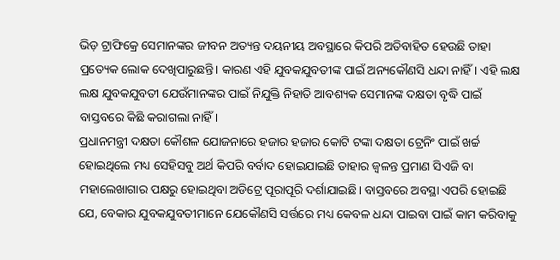ଭିଡ଼ ଟ୍ରାଫିକ୍ରେ ସେମାନଙ୍କର ଜୀବନ ଅତ୍ୟନ୍ତ ଦୟନୀୟ ଅବସ୍ଥାରେ କିପରି ଅତିବାହିତ ହେଉଛି ତାହା ପ୍ରତ୍ୟେକ ଲୋକ ଦେଖିପାରୁଛନ୍ତି। କାରଣ ଏହି ଯୁବକଯୁବତୀଙ୍କ ପାଇଁ ଅନ୍ୟକୌଣସି ଧନ୍ଦା ନାହିଁ। ଏହି ଲକ୍ଷ ଲକ୍ଷ ଯୁବକଯୁବତୀ ଯେଉଁମାନଙ୍କର ପାଇଁ ନିଯୁକ୍ତି ନିହାତି ଆବଶ୍ୟକ ସେମାନଙ୍କ ଦକ୍ଷତା ବୃଦ୍ଧି ପାଇଁ ବାସ୍ତବରେ କିଛି କରାଗଲା ନାହିଁ।
ପ୍ରଧାନମନ୍ତ୍ରୀ ଦକ୍ଷତା କୌଶଳ ଯୋଜନାରେ ହଜାର ହଜାର କୋଟି ଟଙ୍କା ଦକ୍ଷତା ଟ୍ରେନିଂ ପାଇଁ ଖର୍ଚ୍ଚ ହୋଇଥିଲେ ମଧ୍ୟ ସେହିସବୁ ଅର୍ଥ କିପରି ବର୍ବାଦ ହୋଇଯାଇଛି ତାହାର ଜ୍ୱଳନ୍ତ ପ୍ରମାଣ ସିଏଜି ବା ମହାଲେଖାଗାର ପକ୍ଷରୁ ହୋଇଥିବା ଅଡିଟ୍ରେ ପୂରାପୂରି ଦର୍ଶାଯାଇଛି। ବାସ୍ତବରେ ଅବସ୍ଥା ଏପରି ହୋଇଛି ଯେ, ବେକାର ଯୁବକଯୁବତୀମାନେ ଯେକୌଣସି ସର୍ତ୍ତରେ ମଧ୍ୟ କେବଳ ଧନ୍ଦା ପାଇବା ପାଇଁ କାମ କରିବାକୁ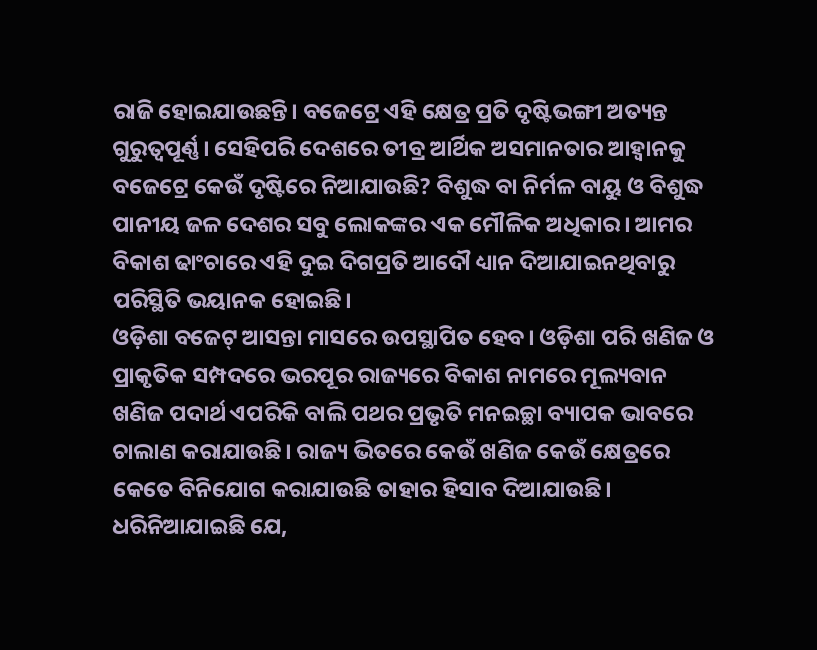ରାଜି ହୋଇଯାଉଛନ୍ତି। ବଜେଟ୍ରେ ଏହି କ୍ଷେତ୍ର ପ୍ରତି ଦୃଷ୍ଟିଭଙ୍ଗୀ ଅତ୍ୟନ୍ତ ଗୁରୁତ୍ୱପୂର୍ଣ୍ଣ। ସେହିପରି ଦେଶରେ ତୀବ୍ର ଆର୍ଥିକ ଅସମାନତାର ଆହ୍ୱାନକୁ ବଜେଟ୍ରେ କେଉଁ ଦୃଷ୍ଟିରେ ନିଆଯାଉଛି? ବିଶୁଦ୍ଧ ବା ନିର୍ମଳ ବାୟୁ ଓ ବିଶୁଦ୍ଧ ପାନୀୟ ଜଳ ଦେଶର ସବୁ ଲୋକଙ୍କର ଏକ ମୌଳିକ ଅଧିକାର। ଆମର ବିକାଶ ଢାଂଚାରେ ଏହି ଦୁଇ ଦିଗପ୍ରତି ଆଦୌ ଧ୍ୟାନ ଦିଆଯାଇନଥିବାରୁ ପରିସ୍ଥିତି ଭୟାନକ ହୋଇଛି।
ଓଡ଼ିଶା ବଜେଟ୍ ଆସନ୍ତା ମାସରେ ଉପସ୍ଥାପିତ ହେବ। ଓଡ଼ିଶା ପରି ଖଣିଜ ଓ ପ୍ରାକୃତିକ ସମ୍ପଦରେ ଭରପୂର ରାଜ୍ୟରେ ବିକାଶ ନାମରେ ମୂଲ୍ୟବାନ ଖଣିଜ ପଦାର୍ଥ ଏପରିକି ବାଲି ପଥର ପ୍ରଭୃତି ମନଇଚ୍ଛା ବ୍ୟାପକ ଭାବରେ ଚାଲାଣ କରାଯାଉଛି। ରାଜ୍ୟ ଭିତରେ କେଉଁ ଖଣିଜ କେଉଁ କ୍ଷେତ୍ରରେ କେତେ ବିନିଯୋଗ କରାଯାଉଛି ତାହାର ହିସାବ ଦିଆଯାଉଛି। ଧରିନିଆଯାଇଛି ଯେ,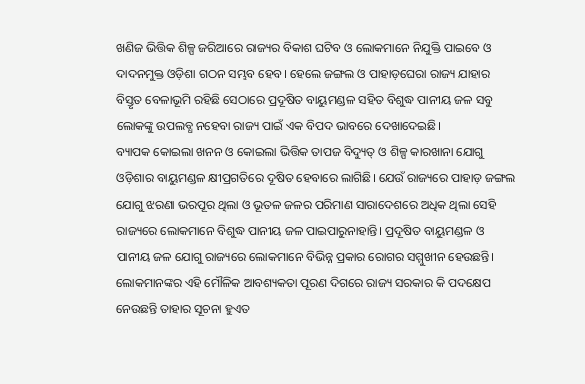ଖଣିଜ ଭିତ୍ତିକ ଶିଳ୍ପ ଜରିଆରେ ରାଜ୍ୟର ବିକାଶ ଘଟିବ ଓ ଲୋକମାନେ ନିଯୁକ୍ତି ପାଇବେ ଓ ଦାଦନମୁକ୍ତ ଓଡ଼ିଶା ଗଠନ ସମ୍ଭବ ହେବ। ହେଲେ ଜଙ୍ଗଲ ଓ ପାହାଡ଼ଘେରା ରାଜ୍ୟ ଯାହାର ବିସ୍ତୃତ ବେଳାଭୂମି ରହିଛି ସେଠାରେ ପ୍ରଦୂଷିତ ବାୟୁମଣ୍ଡଳ ସହିତ ବିଶୁଦ୍ଧ ପାନୀୟ ଜଳ ସବୁ ଲୋକଙ୍କୁ ଉପଲବ୍ଧ ନହେବା ରାଜ୍ୟ ପାଇଁ ଏକ ବିପଦ ଭାବରେ ଦେଖାଦେଇଛି।
ବ୍ୟାପକ କୋଇଲା ଖନନ ଓ କୋଇଲା ଭିତ୍ତିକ ତାପଜ ବିଦ୍ୟୁତ୍ ଓ ଶିଳ୍ପ କାରଖାନା ଯୋଗୁ ଓଡ଼ିଶାର ବାୟୁମଣ୍ଡଳ କ୍ଷୀପ୍ରଗତିରେ ଦୂଷିତ ହେବାରେ ଲାଗିଛି। ଯେଉଁ ରାଜ୍ୟରେ ପାହାଡ଼ ଜଙ୍ଗଲ ଯୋଗୁ ଝରଣା ଭରପୂର ଥିଲା ଓ ଭୂତଳ ଜଳର ପରିମାଣ ସାରାଦେଶରେ ଅଧିକ ଥିଲା ସେହି ରାଜ୍ୟରେ ଲୋକମାନେ ବିଶୁଦ୍ଧ ପାନୀୟ ଜଳ ପାଇପାରୁନାହାନ୍ତି। ପ୍ରଦୂଷିତ ବାୟୁମଣ୍ଡଳ ଓ ପାନୀୟ ଜଳ ଯୋଗୁ ରାଜ୍ୟରେ ଲୋକମାନେ ବିଭିନ୍ନ ପ୍ରକାର ରୋଗର ସମ୍ମୁଖୀନ ହେଉଛନ୍ତି। ଲୋକମାନଙ୍କର ଏହି ମୌଳିକ ଆବଶ୍ୟକତା ପୂରଣ ଦିଗରେ ରାଜ୍ୟ ସରକାର କି ପଦକ୍ଷେପ ନେଉଛନ୍ତି ତାହାର ସୂଚନା ହୁଏତ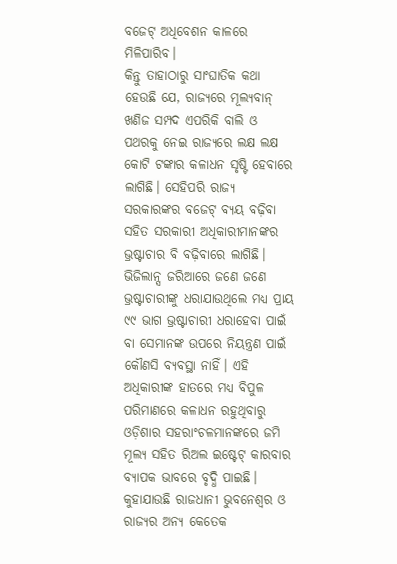ବଜେଟ୍ ଅଧିବେଶନ କାଳରେ ମିଳିପାରିବ।
କିନ୍ତୁ ତାହାଠାରୁ ସାଂଘାତିକ କଥା ହେଉଛି ଯେ, ରାଜ୍ୟରେ ମୂଲ୍ୟବାନ୍ ଖଣିଜ ସମ୍ପଦ ଏପରିକି ବାଲି ଓ ପଥରକୁ ନେଇ ରାଜ୍ୟରେ ଲକ୍ଷ ଲକ୍ଷ କୋଟି ଟଙ୍କାର କଳାଧନ ସୃଷ୍ଟି ହେବାରେ ଲାଗିଛି। ସେହିପରି ରାଜ୍ୟ ସରକାରଙ୍କର ବଜେଟ୍ ବ୍ୟୟ ବଢ଼ିବା ସହିତ ସରକାରୀ ଅଧିକାରୀମାନଙ୍କର ଭ୍ରଷ୍ଟାଚାର ବି ବଢ଼ିବାରେ ଲାଗିଛି। ଭିଜିଲାନ୍ସ ଜରିଆରେ ଜଣେ ଜଣେ ଭ୍ରଷ୍ଟାଚାରୀଙ୍କୁ ଧରାଯାଉଥିଲେ ମଧ୍ୟ ପ୍ରାୟ ୯୯ ଭାଗ ଭ୍ରଷ୍ଟାଚାରୀ ଧରାହେବା ପାଇଁ ବା ସେମାନଙ୍କ ଉପରେ ନିୟନ୍ତ୍ରଣ ପାଇଁ କୌଣସି ବ୍ୟବସ୍ଥା ନାହିଁ। ଏହି ଅଧିକାରୀଙ୍କ ହାତରେ ମଧ୍ୟ ବିପୁଳ ପରିମାଣରେ କଳାଧନ ରହୁଥିବାରୁ ଓଡ଼ିଶାର ସହରାଂଚଳମାନଙ୍କରେ ଜମି ମୂଲ୍ୟ ସହିତ ରିଅଲ ଇଷ୍ଟେଟ୍ କାରବାର ବ୍ୟାପକ ଭାବରେ ବୃଦ୍ଧି ପାଇଛି। କୁହାଯାଉଛି ରାଜଧାନୀ ଭୁବନେଶ୍ୱର ଓ ରାଜ୍ୟର ଅନ୍ୟ କେତେକ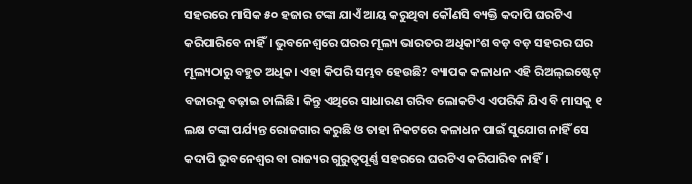ସହରରେ ମାସିକ ୫୦ ହଜାର ଟଙ୍କା ଯାଏଁ ଆୟ କରୁଥିବା କୌଣସି ବ୍ୟକ୍ତି କଦାପି ଘରଟିଏ କରିପାରିବେ ନାହିଁ। ଭୁବନେଶ୍ୱରେ ଘରର ମୂଲ୍ୟ ଭାରତର ଅଧିକାଂଶ ବଡ଼ ବଡ଼ ସହରର ଘର ମୂଲ୍ୟଠାରୁ ବହୁତ ଅଧିକ। ଏହା କିପରି ସମ୍ଭବ ହେଉଛି? ବ୍ୟାପକ କଳାଧନ ଏହି ରିଅଲ୍ଇଷ୍ଟେଟ୍ ବଜାରକୁ ବଢ଼ାଇ ଚାଲିଛି। କିନ୍ତୁ ଏଥିରେ ସାଧାରଣ ଗରିବ ଲୋକଟିଏ ଏପରିକି ଯିଏ ବି ମାସକୁ ୧ ଲକ୍ଷ ଟଙ୍କା ପର୍ଯ୍ୟନ୍ତ ରୋଜଗାର କରୁଛି ଓ ତାହା ନିକଟରେ କଳାଧନ ପାଇଁ ସୁଯୋଗ ନାହିଁ ସେ କଦାପି ଭୁବନେଶ୍ୱର ବା ରାଜ୍ୟର ଗୁରୁତ୍ୱପୂର୍ଣ୍ଣ ସହରରେ ଘରଟିଏ କରିପାରିବ ନାହିଁ।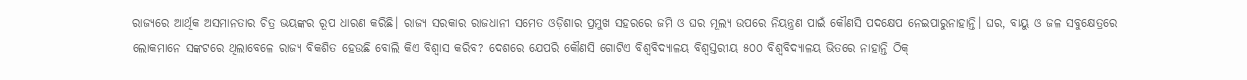ରାଜ୍ୟରେ ଆର୍ଥିକ ଅସମାନତାର ଚିତ୍ର ଭୟଙ୍କର ରୂପ ଧାରଣ କରିଛି। ରାଜ୍ୟ ସରକାର ରାଜଧାନୀ ସମେତ ଓଡ଼ିଶାର ପ୍ରମୁଖ ସହରରେ ଜମି ଓ ଘର ମୂଲ୍ୟ ଉପରେ ନିୟନ୍ତ୍ରଣ ପାଇଁ କୌଣସି ପଦକ୍ଷେପ ନେଇପାରୁନାହାନ୍ତି। ଘର, ବାୟୁ ଓ ଜଳ ସବୁକ୍ଷେତ୍ରରେ ଲୋକମାନେ ସଙ୍କଟରେ ଥିଲାବେଳେ ରାଜ୍ୟ ବିକଶିତ ହେଉଛି ବୋଲି କିଏ ବିଶ୍ୱାସ କରିବ? ଦେଶରେ ଯେପରି କୌଣସି ଗୋଟିଏ ବିଶ୍ୱବିଦ୍ୟାଳୟ ବିଶ୍ୱସ୍ତରୀୟ ୫୦୦ ବିଶ୍ୱବିଦ୍ୟାଳୟ ଭିତରେ ନାହାନ୍ତି ଠିକ୍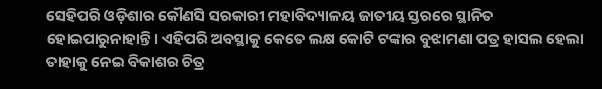ସେହିପରି ଓଡ଼ିଶାର କୌଣସି ସରକାରୀ ମହାବିଦ୍ୟାଳୟ ଜାତୀୟ ସ୍ତରରେ ସ୍ଥାନିତ ହୋଇପାରୁନାହାନ୍ତି। ଏହିପରି ଅବସ୍ଥାକୁ କେତେ ଲକ୍ଷ କୋଟି ଟଙ୍କାର ବୁଝାମଣା ପତ୍ର ହାସଲ ହେଲା ତାହାକୁ ନେଇ ବିକାଶର ଚିତ୍ର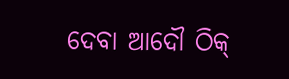ଦେବା ଆଦୌ ଠିକ୍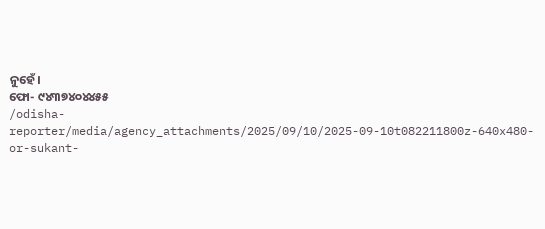ନୁହେଁ।
ଫୋ- ୯୪୩୭୪୦୪୪୫୫
/odisha-reporter/media/agency_attachments/2025/09/10/2025-09-10t082211800z-640x480-or-sukant-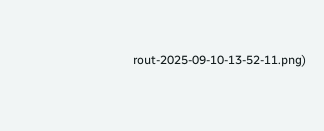rout-2025-09-10-13-52-11.png)